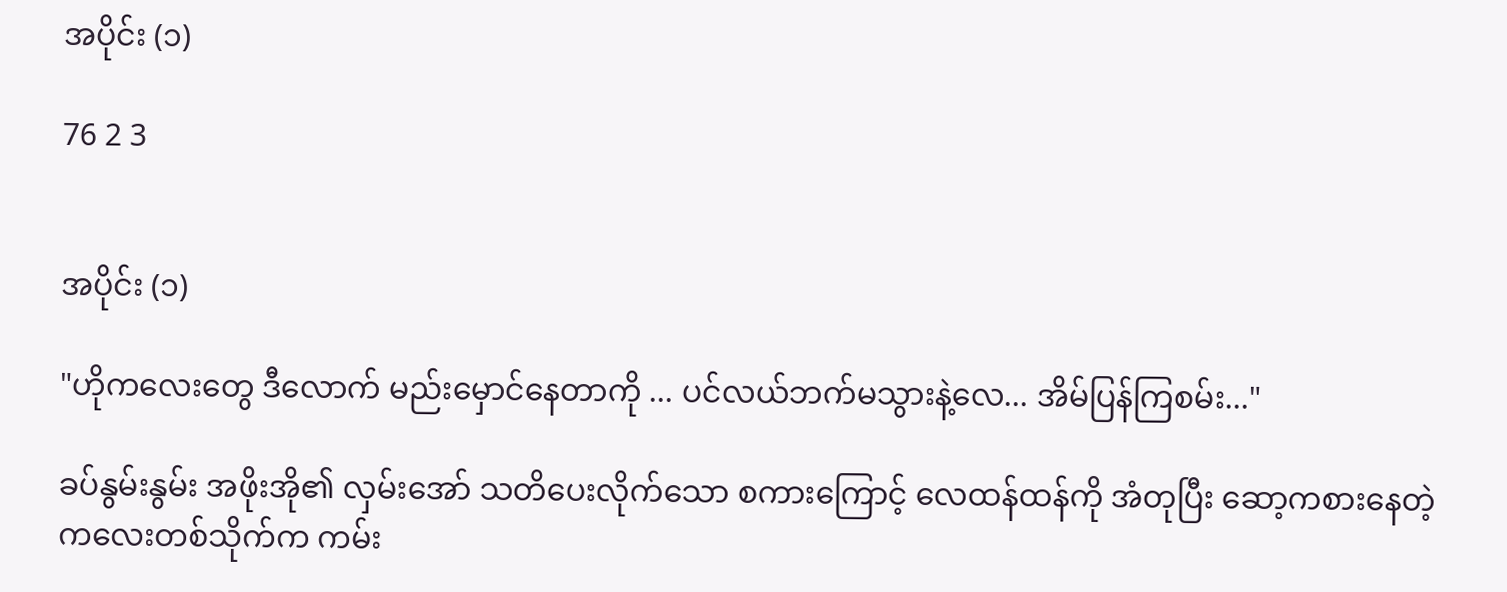အပိုင်း (၁)

76 2 3


အပိုင်း (၁)

"ဟိုကလေးတွေ ဒီလောက် မည်းမှောင်‌နေတာကို ... ပင်လယ်ဘက်မသွားနဲ့လေ... အိမ်ပြန်ကြစမ်း..."

ခပ်နွမ်းနွမ်း အဖိုးအို၏ လှမ်းအော် သတိပေးလိုက်သော စကားကြောင့် လေထန်ထန်ကို အံတုပြီး ဆော့ကစားနေတဲ့ ကလေးတစ်သိုက်က ကမ်း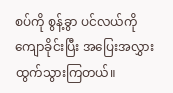စပ်ကို စွန့်ခွာ ပင်လယ်ကို ကျောခိုင်းပြီး အပြေးအလွှား ထွက်သွားကြတယ်။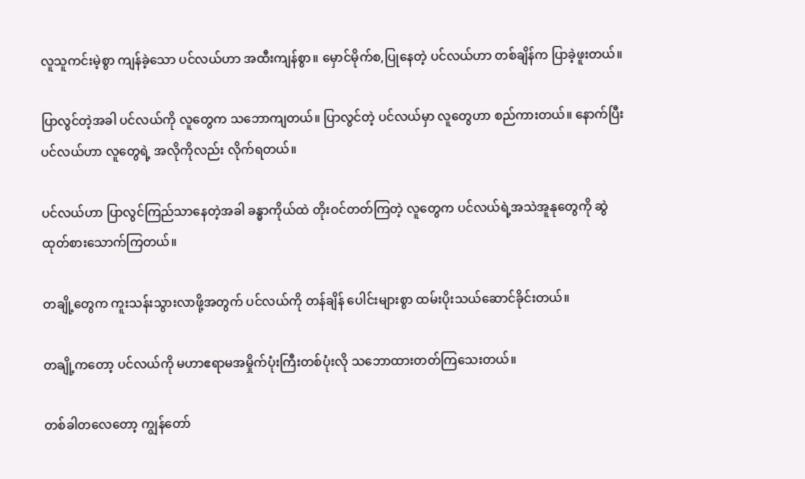လူသူ‌‌ကင်းမဲ့စွာ ကျန်ခဲ့သော ပင်လယ်ဟာ အထီးကျန်စွာ။ ‌မှောင်မိုက်စ,ပြုနေတဲ့ ပင်လယ်ဟာ တစ်ချိန်က ပြာခဲ့ဖူးတယ်။

ပြာလွင်တဲ့အခါ ပင်လယ်ကို လူတွေက သဘောကျတယ်။ ပြာလွင်တဲ့ ပင်လယ်မှာ လူ‌တွေဟာ စည်ကားတယ်။ နောက်ပြီး ပင်လယ်ဟာ လူတွေရဲ့ အလိုကိုလည်း လိုက်ရတယ်။

ပင်လယ်ဟာ ပြာလွင်ကြည်သာနေတဲ့အခါ ခန္ဓာကိုယ်ထဲ တိုးဝင်တတ်ကြတဲ့ လူ‌တွေက ပင်လယ်ရဲ့အသဲအူနုတွေကို ဆွဲထုတ်စားသောက်ကြတယ်။

တချို့‌တွေက ကူးသန်းသွားလာဖို့အတွက် ပင်လယ်ကို တန်ချိန်‌ ပေါင်းများစွာ ထမ်းပိုးသယ်ဆောင်ခိုင်းတယ်။

တချို့ကတော့ ပင်လယ်ကို မဟာ‌ဧရာမအမှိုက်ပုံးကြီးတစ်ပုံးလို သဘောထားတတ်ကြသေးတယ်။

တစ်ခါတလေတော့ ကျွန်တော်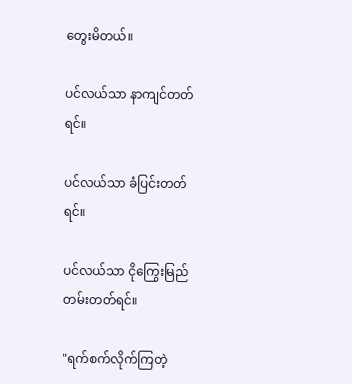တွေးမိတယ်။

ပင်လယ်သာ နာကျင်တတ်ရင်။

ပင်လယ်သာ ခံပြင်းတတ်ရင်။

ပင်လယ်သာ ငိုကြွေးမြည်တမ်းတတ်ရင်။

"ရက်စက်လိုက်ကြတဲ့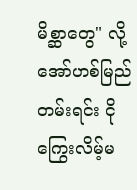မိစ္ဆာတွေ" လို့ အော်ဟစ်‌မြည်တမ်းရင်း ငိုကြွေးလိမ့်မ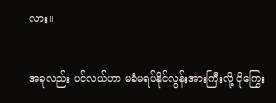လား။

အခုလည်း ပင်လယ်ဟာ မခံမရပ်နိုင်လွန်းအားကြီးလို့ ငိုကြွေး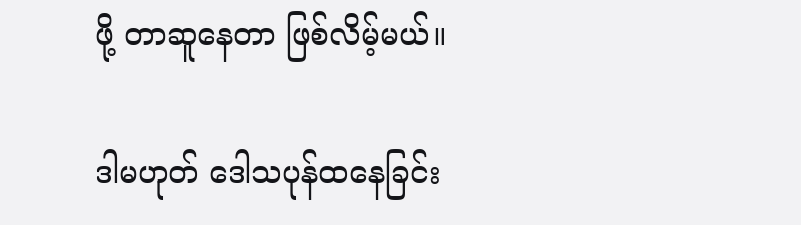ဖို့ တာဆူနေတာ ဖြစ်လိမ့်မယ်။

ဒါမဟုတ် ဒေါသပုန်ထနေခြင်း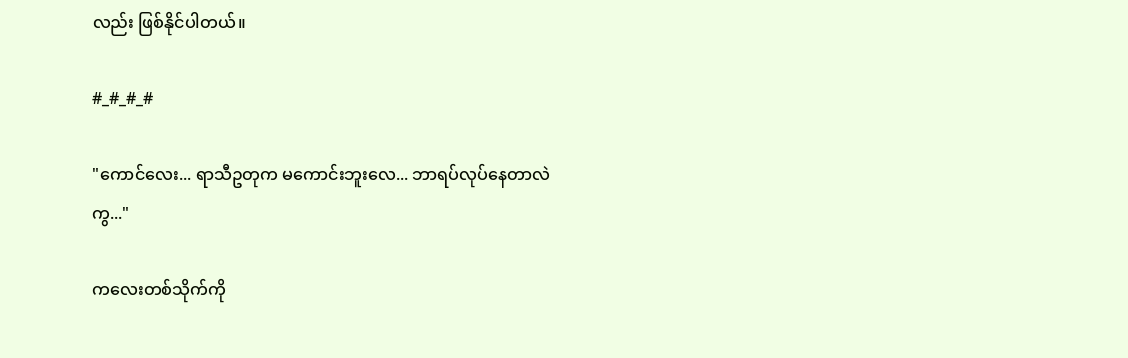လည်း ဖြစ်နိုင်ပါတယ်။

#_#_#_#

"ကောင်လေး... ရာသီဥတုက မကောင်းဘူးလေ... ဘာရပ်လုပ်နေတာလဲကွ..."

ကလေးတစ်သိုက်ကို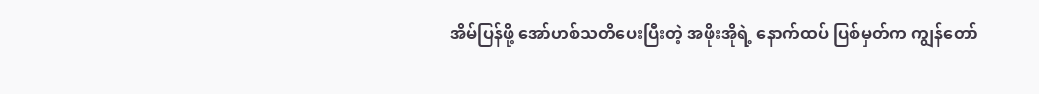အိမ်ပြန်ဖို့ အော်ဟစ်သတိပေးပြီးတဲ့ အဖိုးအိုရဲ့ ‌နောက်ထပ် ပြစ်မှတ်က ကျွန်တော်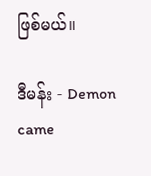ဖြစ်မယ်။

ဒီမန်း - Demon came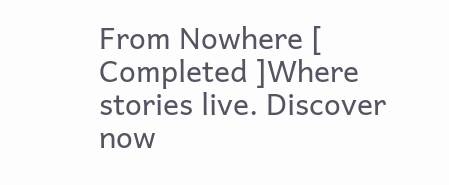From Nowhere [ Completed ]Where stories live. Discover now